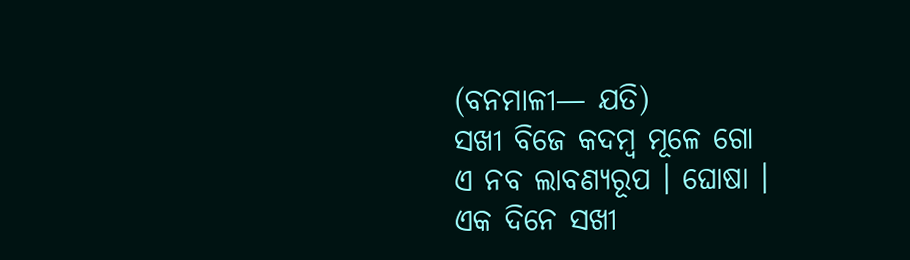(ବନମାଳୀ— ଯତି)
ସଖୀ ବିଜେ କଦମ୍ବ ମୂଳେ ଗୋ
ଏ ନବ ଲାବଣ୍ୟରୂପ । ଘୋଷା ।
ଏକ ଦିନେ ସଖୀ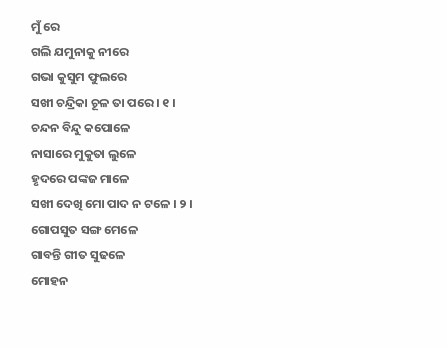ମୁଁ ରେ
ଗଲି ଯମୁନାକୁ ନୀରେ
ଗଭା କୁସୁମ ଫୁଲରେ
ସଖୀ ଚନ୍ଦ୍ରିକା ଚୂଳ ତା ପରେ । ୧ ।
ଚନ୍ଦନ ବିନ୍ଦୁ କପୋଳେ
ନାସାରେ ମୁକୁତା ଲୁଳେ
ହୃଦରେ ପଙ୍କଜ ମାଳେ
ସଖୀ ଦେଖି ମୋ ପାଦ ନ ଟଳେ । ୨ ।
ଗୋପସୁତ ସଙ୍ଗ ମେଳେ
ଗାବନ୍ତି ଗୀତ ସୁଢଳେ
ମୋହନ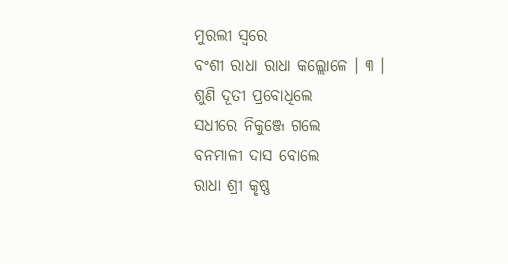ମୁରଲୀ ସ୍ୱରେ
ବଂଶୀ ରାଧା ରାଧା କଲ୍ଲୋଳେ । ୩ ।
ଶୁଣି ଦୂତୀ ପ୍ରବୋଧିଲେ
ସଧୀରେ ନିକୁଞ୍ଜେ ଗଲେ
ବନମାଳୀ ଦାସ ବୋଲେ
ରାଧା ଶ୍ରୀ କୃଷ୍ଣ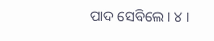ପାଦ ସେବିଲେ । ୪ ।